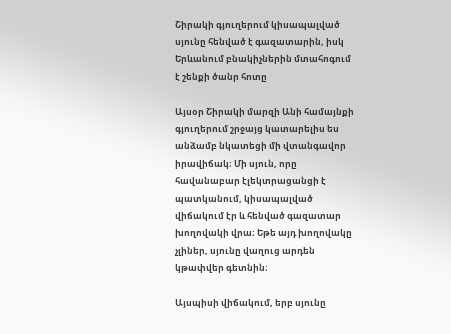Շիրակի գյուղերում կիսապալված սյունը հենված է գազատարին, իսկ Երևանում բնակիչներին մտահոգում է շենքի ծանր հոտը

Այսօր Շիրակի մարզի Անի համայնքի գյուղերում շրջայց կատարելիս ես անձամբ նկատեցի մի վտանգավոր իրավիճակ։ Մի սյուն, որը հավանաբար էլեկտրացանցի է պատկանում, կիսապալված վիճակում էր և հենված գազատար խողովակի վրա։ Եթե այդ խողովակը չլիներ, սյունը վաղուց արդեն կթափվեր գետնին։

Այսպիսի վիճակում, երբ սյունը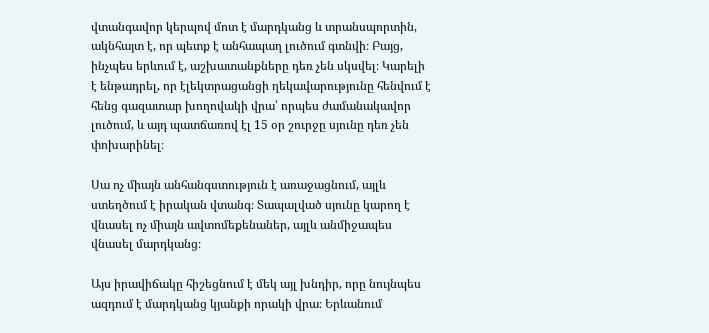վտանգավոր կերպով մոտ է մարդկանց և տրանսպորտին, ակնհայտ է, որ պետք է անհապաղ լուծում գտնվի։ Բայց, ինչպես երևում է, աշխատանքները դեռ չեն սկսվել։ Կարելի է ենթադրել, որ էլեկտրացանցի ղեկավարությունը հենվում է հենց գազատար խողովակի վրա՝ որպես ժամանակավոր լուծում, և այդ պատճառով էլ 15 օր շուրջը սյունը դեռ չեն փոխարինել։

Սա ոչ միայն անհանգստություն է առաջացնում, այլև ստեղծում է իրական վտանգ։ Տապալված սյունը կարող է վնասել ոչ միայն ավտոմեքենաներ, այլև անմիջապես վնասել մարդկանց։

Այս իրավիճակը հիշեցնում է մեկ այլ խնդիր, որը նույնպես ազդում է մարդկանց կյանքի որակի վրա։ Երևանում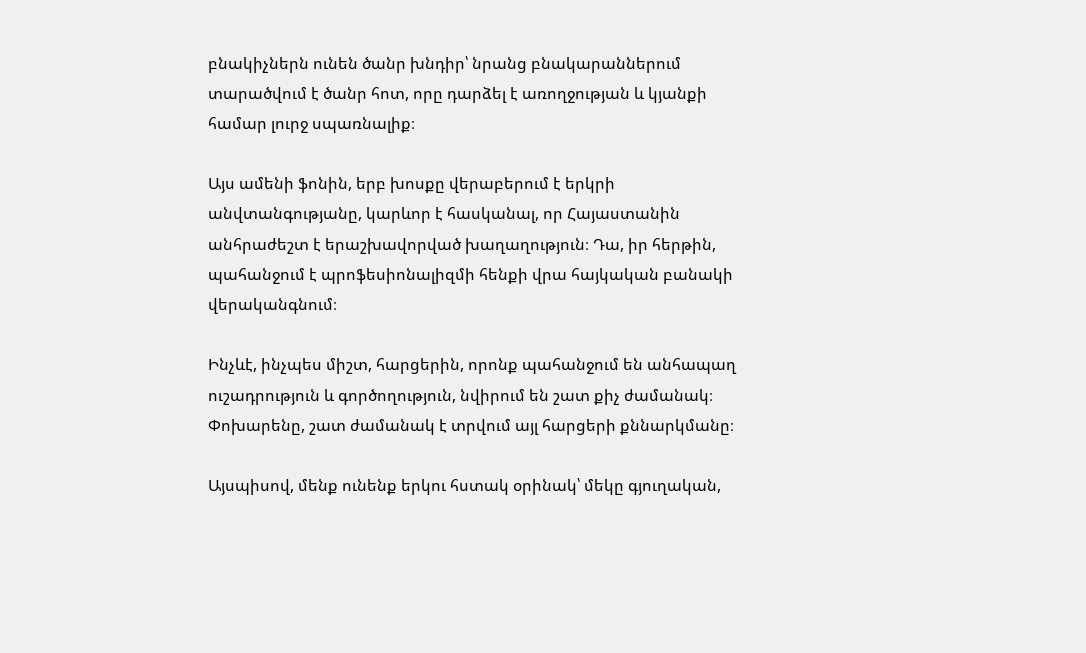բնակիչներն ունեն ծանր խնդիր՝ նրանց բնակարաններում տարածվում է ծանր հոտ, որը դարձել է առողջության և կյանքի համար լուրջ սպառնալիք։

Այս ամենի ֆոնին, երբ խոսքը վերաբերում է երկրի անվտանգությանը, կարևոր է հասկանալ, որ Հայաստանին անհրաժեշտ է երաշխավորված խաղաղություն։ Դա, իր հերթին, պահանջում է պրոֆեսիոնալիզմի հենքի վրա հայկական բանակի վերականգնում։

Ինչևէ, ինչպես միշտ, հարցերին, որոնք պահանջում են անհապաղ ուշադրություն և գործողություն, նվիրում են շատ քիչ ժամանակ։ Փոխարենը, շատ ժամանակ է տրվում այլ հարցերի քննարկմանը։

Այսպիսով, մենք ունենք երկու հստակ օրինակ՝ մեկը գյուղական,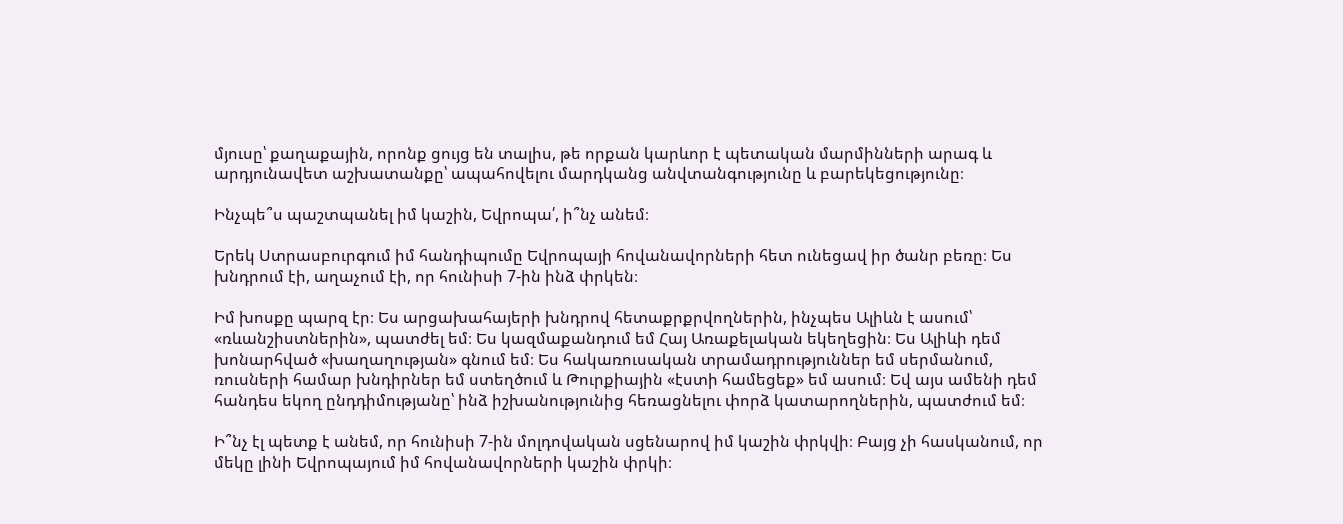մյուսը՝ քաղաքային, որոնք ցույց են տալիս, թե որքան կարևոր է պետական մարմինների արագ և արդյունավետ աշխատանքը՝ ապահովելու մարդկանց անվտանգությունը և բարեկեցությունը։

Ինչպե՞ս պաշտպանել իմ կաշին, Եվրոպա՛, ի՞նչ անեմ։

Երեկ Ստրասբուրգում իմ հանդիպումը Եվրոպայի հովանավորների հետ ունեցավ իր ծանր բեռը։ Ես խնդրում էի, աղաչում էի, որ հունիսի 7-ին ինձ փրկեն։

Իմ խոսքը պարզ էր։ Ես արցախահայերի խնդրով հետաքրքրվողներին, ինչպես Ալիևն է ասում՝ «ռևանշիստներին», պատժել եմ։ Ես կազմաքանդում եմ Հայ Առաքելական եկեղեցին։ Ես Ալիևի դեմ խոնարհված «խաղաղության» գնում եմ։ Ես հակառուսական տրամադրություններ եմ սերմանում, ռուսների համար խնդիրներ եմ ստեղծում և Թուրքիային «էստի համեցեք» եմ ասում։ Եվ այս ամենի դեմ հանդես եկող ընդդիմությանը՝ ինձ իշխանությունից հեռացնելու փորձ կատարողներին, պատժում եմ։

Ի՞նչ էլ պետք է անեմ, որ հունիսի 7-ին մոլդովական սցենարով իմ կաշին փրկվի։ Բայց չի հասկանում, որ մեկը լինի Եվրոպայում իմ հովանավորների կաշին փրկի։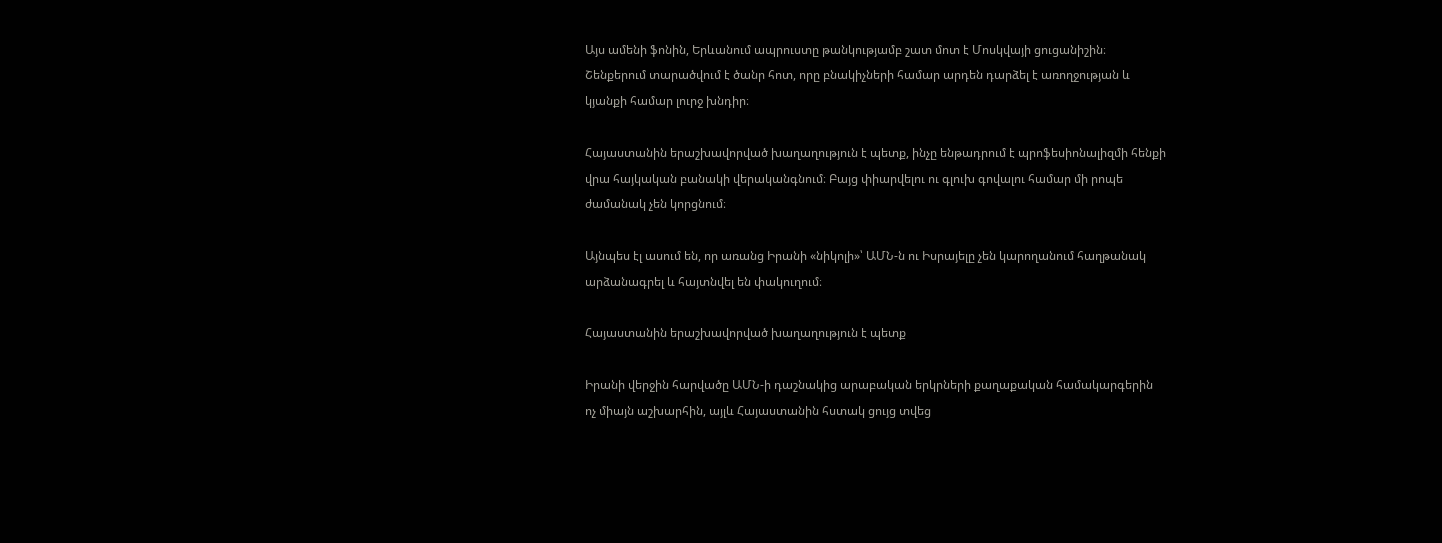Այս ամենի ֆոնին, Երևանում ապրուստը թանկությամբ շատ մոտ է Մոսկվայի ցուցանիշին։ Շենքերում տարածվում է ծանր հոտ, որը բնակիչների համար արդեն դարձել է առողջության և կյանքի համար լուրջ խնդիր։

Հայաստանին երաշխավորված խաղաղություն է պետք, ինչը ենթադրում է պրոֆեսիոնալիզմի հենքի վրա հայկական բանակի վերականգնում։ Բայց փիարվելու ու գլուխ գովալու համար մի րոպե ժամանակ չեն կորցնում։

Այնպես էլ ասում են, որ առանց Իրանի «նիկոլի»՝ ԱՄՆ-ն ու Իսրայելը չեն կարողանում հաղթանակ արձանագրել և հայտնվել են փակուղում։

Հայաստանին երաշխավորված խաղաղություն է պետք

Իրանի վերջին հարվածը ԱՄՆ-ի դաշնակից արաբական երկրների քաղաքական համակարգերին ոչ միայն աշխարհին, այլև Հայաստանին հստակ ցույց տվեց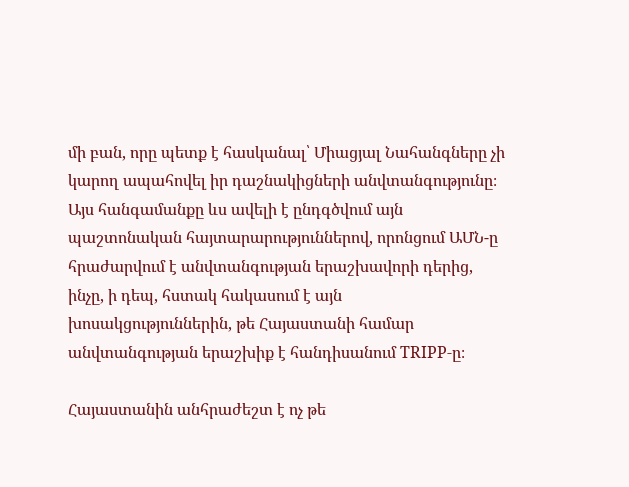մի բան, որը պետք է հասկանալ՝ Միացյալ Նահանգները չի կարող ապահովել իր դաշնակիցների անվտանգությունը։ Այս հանգամանքը ևս ավելի է ընդգծվում այն պաշտոնական հայտարարություններով, որոնցում ԱՄՆ-ը հրաժարվում է անվտանգության երաշխավորի դերից, ինչը, ի դեպ, հստակ հակասում է այն խոսակցություններին, թե Հայաստանի համար անվտանգության երաշխիք է հանդիսանում TRIPP-ը։

Հայաստանին անհրաժեշտ է ոչ թե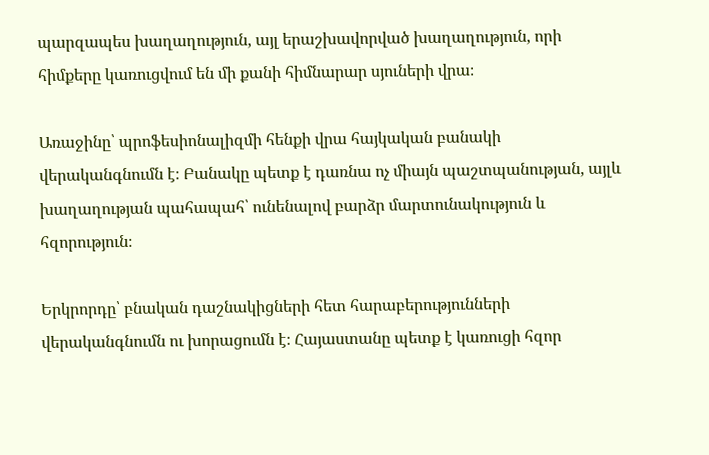պարզապես խաղաղություն, այլ երաշխավորված խաղաղություն, որի հիմքերը կառուցվում են մի քանի հիմնարար սյուների վրա։

Առաջինը՝ պրոֆեսիոնալիզմի հենքի վրա հայկական բանակի վերականգնումն է։ Բանակը պետք է դառնա ոչ միայն պաշտպանության, այլև խաղաղության պահապահ՝ ունենալով բարձր մարտունակություն և հզորություն։

Երկրորդը՝ բնական դաշնակիցների հետ հարաբերությունների վերականգնումն ու խորացումն է։ Հայաստանը պետք է կառուցի հզոր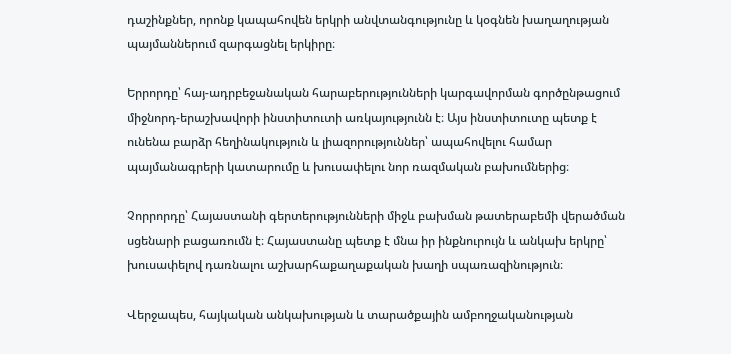դաշինքներ, որոնք կապահովեն երկրի անվտանգությունը և կօգնեն խաղաղության պայմաններում զարգացնել երկիրը։

Երրորդը՝ հայ-ադրբեջանական հարաբերությունների կարգավորման գործընթացում միջնորդ-երաշխավորի ինստիտուտի առկայությունն է։ Այս ինստիտուտը պետք է ունենա բարձր հեղինակություն և լիազորություններ՝ ապահովելու համար պայմանագրերի կատարումը և խուսափելու նոր ռազմական բախումներից։

Չորրորդը՝ Հայաստանի գերտերությունների միջև բախման թատերաբեմի վերածման սցենարի բացառումն է։ Հայաստանը պետք է մնա իր ինքնուրույն և անկախ երկրը՝ խուսափելով դառնալու աշխարհաքաղաքական խաղի սպառազինություն։

Վերջապես, հայկական անկախության և տարածքային ամբողջականության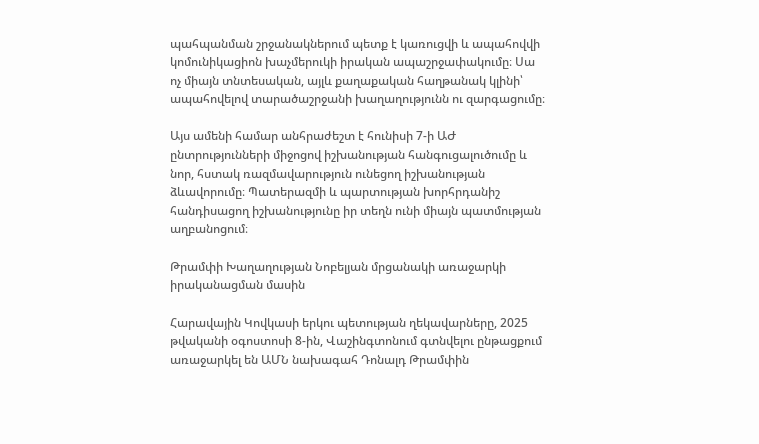պահպանման շրջանակներում պետք է կառուցվի և ապահովվի կոմունիկացիոն խաչմերուկի իրական ապաշրջափակումը։ Սա ոչ միայն տնտեսական, այլև քաղաքական հաղթանակ կլինի՝ ապահովելով տարածաշրջանի խաղաղությունն ու զարգացումը։

Այս ամենի համար անհրաժեշտ է հունիսի 7-ի ԱԺ ընտրությունների միջոցով իշխանության հանգուցալուծումը և նոր, հստակ ռազմավարություն ունեցող իշխանության ձևավորումը։ Պատերազմի և պարտության խորհրդանիշ հանդիսացող իշխանությունը իր տեղն ունի միայն պատմության աղբանոցում։

Թրամփի Խաղաղության Նոբելյան մրցանակի առաջարկի իրականացման մասին

Հարավային Կովկասի երկու պետության ղեկավարները, 2025 թվականի օգոստոսի 8-ին, Վաշինգտոնում գտնվելու ընթացքում առաջարկել են ԱՄՆ նախագահ Դոնալդ Թրամփին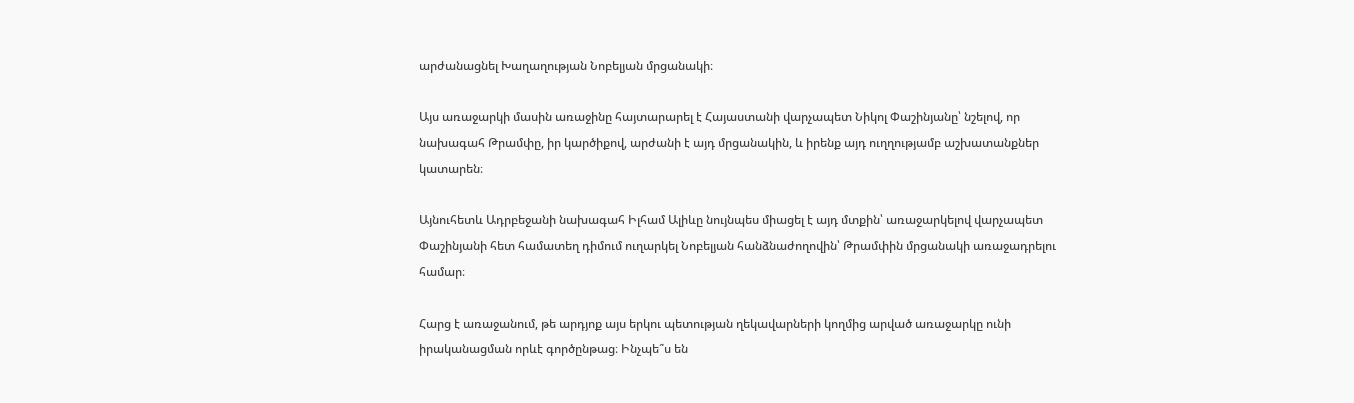արժանացնել Խաղաղության Նոբելյան մրցանակի։

Այս առաջարկի մասին առաջինը հայտարարել է Հայաստանի վարչապետ Նիկոլ Փաշինյանը՝ նշելով, որ նախագահ Թրամփը, իր կարծիքով, արժանի է այդ մրցանակին, և իրենք այդ ուղղությամբ աշխատանքներ կատարեն։

Այնուհետև Ադրբեջանի նախագահ Իլհամ Ալիևը նույնպես միացել է այդ մտքին՝ առաջարկելով վարչապետ Փաշինյանի հետ համատեղ դիմում ուղարկել Նոբելյան հանձնաժողովին՝ Թրամփին մրցանակի առաջադրելու համար։

Հարց է առաջանում, թե արդյոք այս երկու պետության ղեկավարների կողմից արված առաջարկը ունի իրականացման որևէ գործընթաց։ Ինչպե՞ս են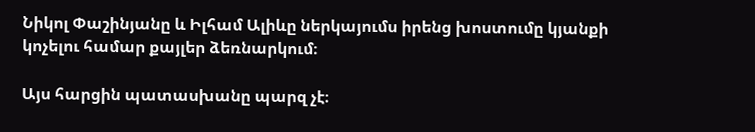Նիկոլ Փաշինյանը և Իլհամ Ալիևը ներկայումս իրենց խոստումը կյանքի կոչելու համար քայլեր ձեռնարկում։

Այս հարցին պատասխանը պարզ չէ։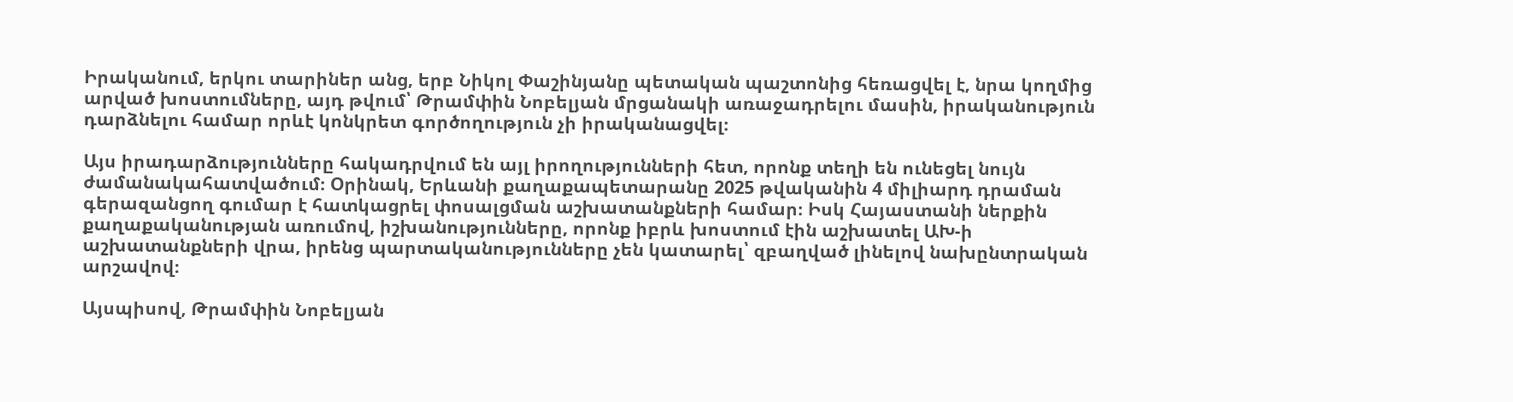Իրականում, երկու տարիներ անց, երբ Նիկոլ Փաշինյանը պետական պաշտոնից հեռացվել է, նրա կողմից արված խոստումները, այդ թվում՝ Թրամփին Նոբելյան մրցանակի առաջադրելու մասին, իրականություն դարձնելու համար որևէ կոնկրետ գործողություն չի իրականացվել։

Այս իրադարձությունները հակադրվում են այլ իրողությունների հետ, որոնք տեղի են ունեցել նույն ժամանակահատվածում։ Օրինակ, Երևանի քաղաքապետարանը 2025 թվականին 4 միլիարդ դրաման գերազանցող գումար է հատկացրել փոսալցման աշխատանքների համար։ Իսկ Հայաստանի ներքին քաղաքականության առումով, իշխանությունները, որոնք իբրև խոստում էին աշխատել ԱԽ-ի աշխատանքների վրա, իրենց պարտականությունները չեն կատարել՝ զբաղված լինելով նախընտրական արշավով։

Այսպիսով, Թրամփին Նոբելյան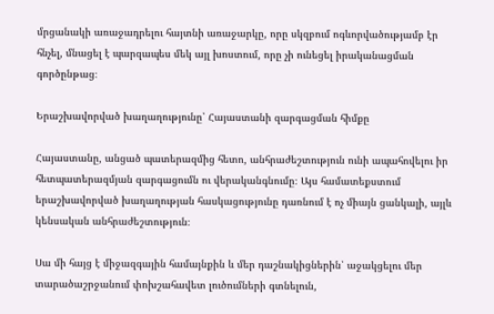մրցանակի առաջադրելու հայտնի առաջարկը, որը սկզբում ոգևորվածությամբ էր հնչել, մնացել է պարզապես մեկ այլ խոստում, որը չի ունեցել իրականացման գործընթաց։

Երաշխավորված խաղաղությունը՝ Հայաստանի զարգացման հիմքը

Հայաստանը, անցած պատերազմից հետո, անհրաժեշտություն ունի ապահովելու իր հետպատերազմյան զարգացումն ու վերականգնումը։ Այս համատեքստում երաշխավորված խաղաղության հասկացությունը դառնում է ոչ միայն ցանկալի, այլև կենսական անհրաժեշտություն։

Սա մի հայց է միջազգային համայնքին և մեր դաշնակիցներին՝ աջակցելու մեր տարածաշրջանում փոխշահավետ լուծումների գտնելուն,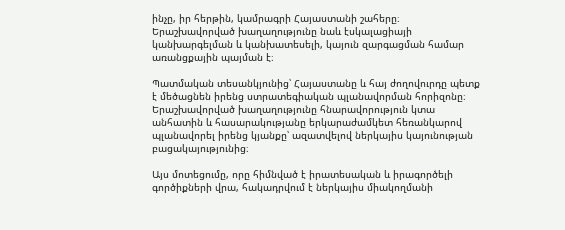ինչը, իր հերթին, կամրագրի Հայաստանի շահերը։ Երաշխավորված խաղաղությունը նաև էսկալացիայի կանխարգելման և կանխատեսելի, կայուն զարգացման համար առանցքային պայման է։

Պատմական տեսանկյունից՝ Հայաստանը և հայ ժողովուրդը պետք է մեծացնեն իրենց ստրատեգիական պլանավորման հորիզոնը։ Երաշխավորված խաղաղությունը հնարավորություն կտա անհատին և հասարակությանը երկարաժամկետ հեռանկարով պլանավորել իրենց կյանքը՝ ազատվելով ներկայիս կայունության բացակայությունից։

Այս մոտեցումը, որը հիմնված է իրատեսական և իրագործելի գործիքների վրա, հակադրվում է ներկայիս միակողմանի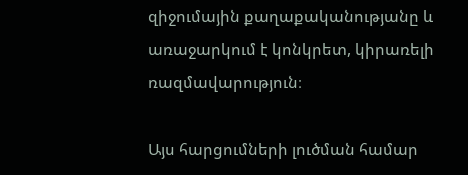զիջումային քաղաքականությանը և առաջարկում է կոնկրետ, կիրառելի ռազմավարություն։

Այս հարցումների լուծման համար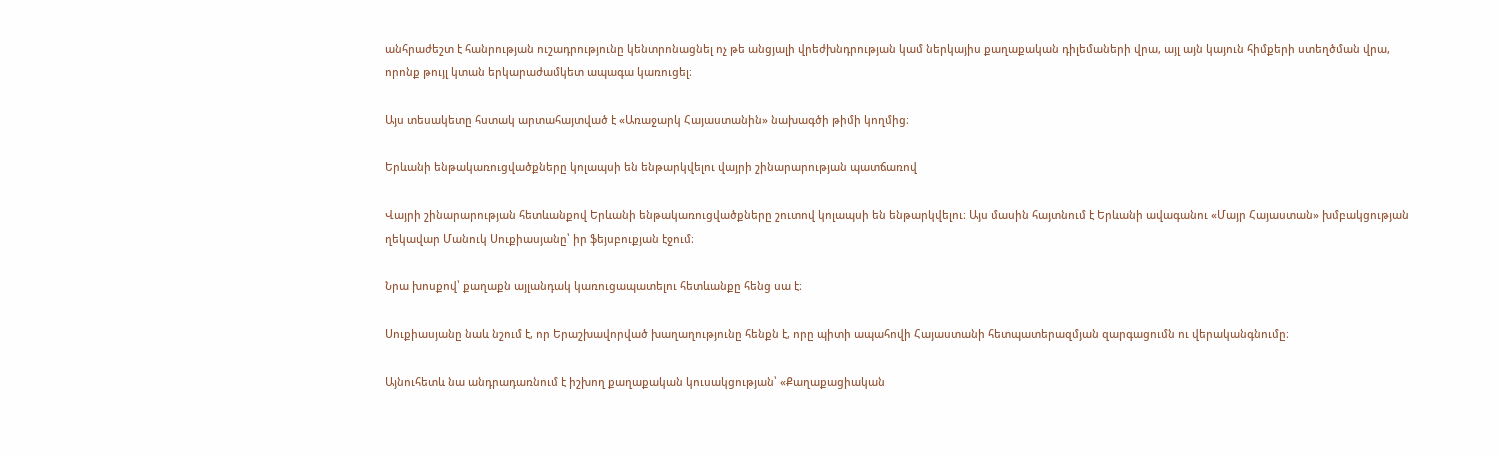անհրաժեշտ է հանրության ուշադրությունը կենտրոնացնել ոչ թե անցյալի վրեժխնդրության կամ ներկայիս քաղաքական դիլեմաների վրա, այլ այն կայուն հիմքերի ստեղծման վրա, որոնք թույլ կտան երկարաժամկետ ապագա կառուցել։

Այս տեսակետը հստակ արտահայտված է «Առաջարկ Հայաստանին» նախագծի թիմի կողմից։

Երևանի ենթակառուցվածքները կոլապսի են ենթարկվելու վայրի շինարարության պատճառով

Վայրի շինարարության հետևանքով Երևանի ենթակառուցվածքները շուտով կոլապսի են ենթարկվելու։ Այս մասին հայտնում է Երևանի ավագանու «Մայր Հայաստան» խմբակցության ղեկավար Մանուկ Սուքիասյանը՝ իր ֆեյսբուքյան էջում։

Նրա խոսքով՝ քաղաքն այլանդակ կառուցապատելու հետևանքը հենց սա է։

Սուքիասյանը նաև նշում է, որ Երաշխավորված խաղաղությունը հենքն է, որը պիտի ապահովի Հայաստանի հետպատերազմյան զարգացումն ու վերականգնումը։

Այնուհետև նա անդրադառնում է իշխող քաղաքական կուսակցության՝ «Քաղաքացիական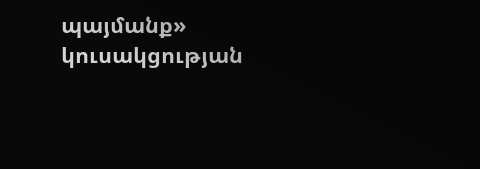պայմանք» կուսակցության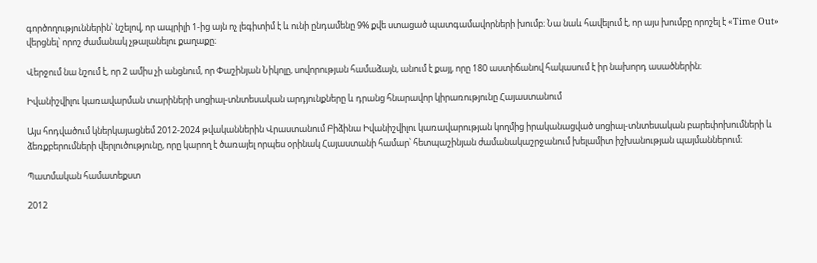գործողություններին՝ նշելով, որ ապրիլի 1-ից այն ոչ լեգիտիմ է և ունի ընդամենը 9% քվե ստացած պատգամավորների խումբ։ Նա նաև հավելում է, որ այս խումբը որոշել է «Time Out» վերցնել՝ որոշ ժամանակ չթալանելու քաղաքը։

Վերջում նա նշում է, որ 2 ամիս չի անցնում, որ Փաշինյան Նիկոլը, սովորության համաձայն, անում է քայլ, որը 180 աստիճանով հակասում է իր նախորդ ասածներին։

Իվանիշվիլու կառավարման տարիների սոցիալ-տնտեսական արդյունքները և դրանց հնարավոր կիրառությունը Հայաստանում

Այս հոդվածում կներկայացնեմ 2012-2024 թվականներին Վրաստանում Բիձինա Իվանիշվիլու կառավարության կողմից իրականացված սոցիալ-տնտեսական բարեփոխումների և ձեռքբերումների վերլուծությունը, որը կարող է ծառայել որպես օրինակ Հայաստանի համար՝ հետպաշինյան ժամանակաշրջանում խելամիտ իշխանության պայմաններում։

Պատմական համատեքստ

2012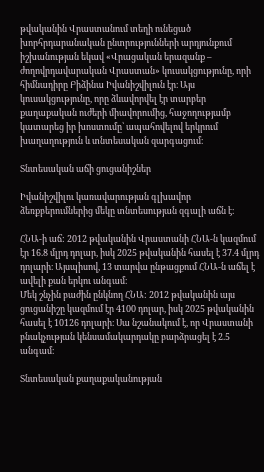թվականին Վրաստանում տեղի ունեցած խորհրդարանական ընտրությունների արդյունքում իշխանության եկավ «Վրացական երազանք – ժողովրդավարական Վրաստան» կուսակցությունը, որի հիմնադիրը Բիձինա Իվանիշվիլուն էր։ Այս կուսակցությունը, որը ձևավորվել էր տարբեր քաղաքական ուժերի միավորումից, հաջողությամբ կատարեց իր խոստումը՝ ապահովելով երկրում խաղաղություն և տնտեսական զարգացում։

Տնտեսական աճի ցուցանիշներ

Իվանիշվիլու կառավարության գլխավոր ձեռքբերումներից մեկը տնտեսության զգալի աճն է։

ՀՆԱ-ի աճ: 2012 թվականին Վրաստանի ՀՆԱ-ն կազմում էր 16.8 մլրդ դոլար, իսկ 2025 թվականին հասել է 37.4 մլրդ դոլարի։ Այսպիսով, 13 տարվա ընթացքում ՀՆԱ-ն աճել է ավելի քան երկու անգամ։
Մեկ շնչին բաժին ընկնող ՀՆԱ: 2012 թվականին այս ցուցանիշը կազմում էր 4100 դոլար, իսկ 2025 թվականին հասել է 10126 դոլարի։ Սա նշանակում է, որ Վրաստանի բնակչության կենսամակարդակը բարձրացել է 2.5 անգամ։

Տնտեսական քաղաքականության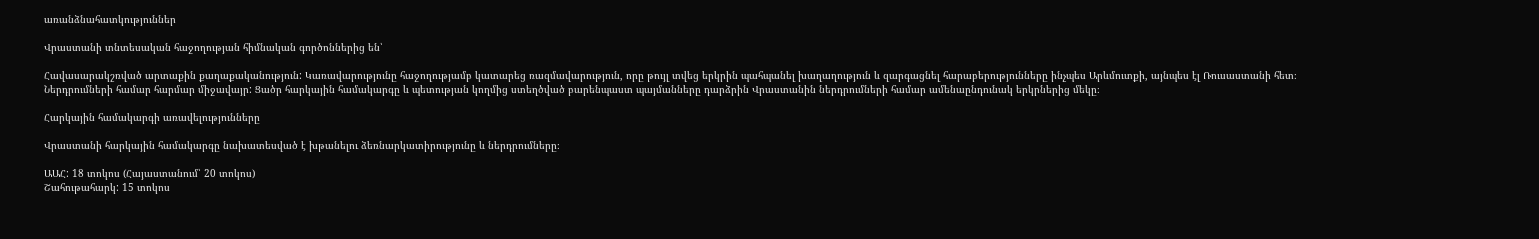առանձնահատկություններ

Վրաստանի տնտեսական հաջողության հիմնական գործոններից են՝

Հավասարակշռված արտաքին քաղաքականություն: Կառավարությունը հաջողությամբ կատարեց ռազմավարություն, որը թույլ տվեց երկրին պահպանել խաղաղություն և զարգացնել հարաբերությունները ինչպես Արևմուտքի, այնպես էլ Ռուսաստանի հետ։
Ներդրումների համար հարմար միջավայր: Ցածր հարկային համակարգը և պետության կողմից ստեղծված բարենպաստ պայմանները դարձրին Վրաստանին ներդրումների համար ամենաընդունակ երկրներից մեկը։

Հարկային համակարգի առավելությունները

Վրաստանի հարկային համակարգը նախատեսված է խթանելու ձեռնարկատիրությունը և ներդրումները։

ԱԱՀ: 18 տոկոս (Հայաստանում՝ 20 տոկոս)
Շահութահարկ: 15 տոկոս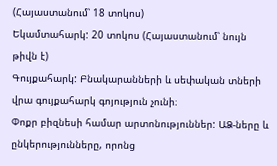(Հայաստանում՝ 18 տոկոս)
Եկամտահարկ: 20 տոկոս (Հայաստանում՝ նույն թիվն է)
Գույքահարկ: Բնակարանների և սեփական տների վրա գույքահարկ գոյություն չունի։
Փոքր բիզնեսի համար արտոնություններ: ԱՁ-ները և ընկերությունները, որոնց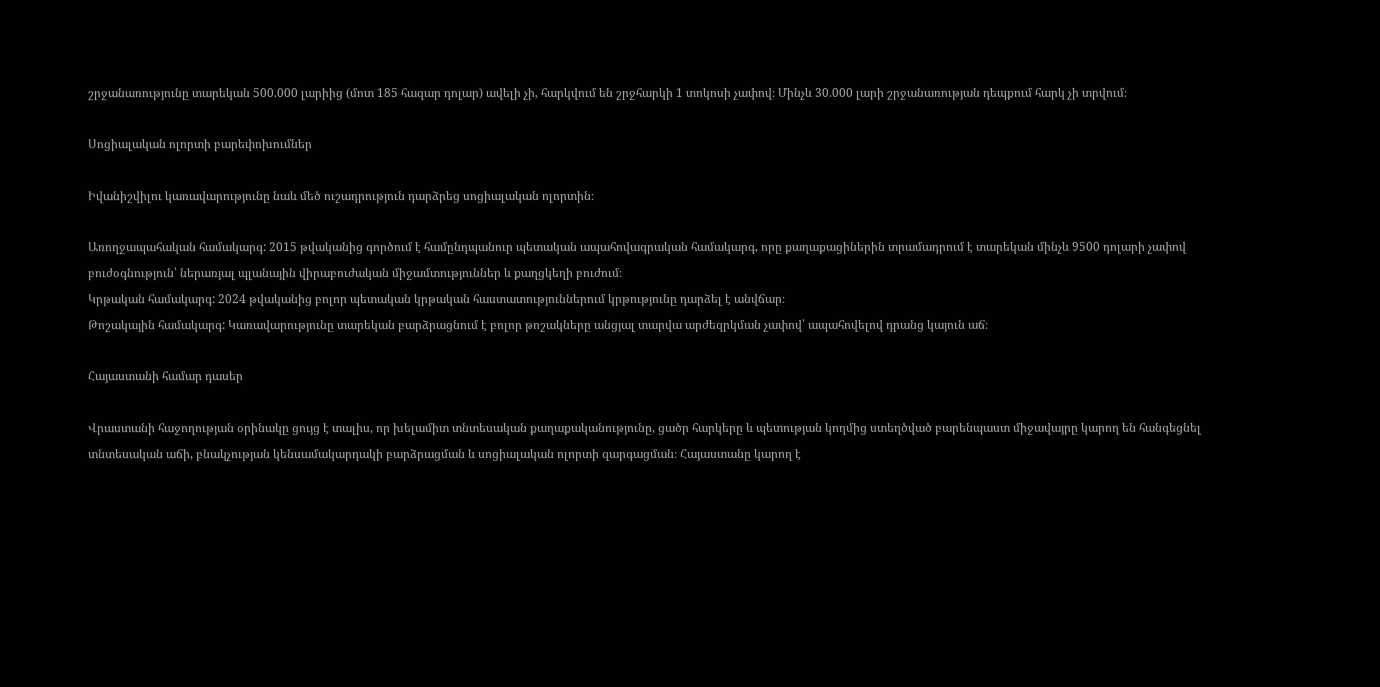շրջանառությունը տարեկան 500.000 լարիից (մոտ 185 հազար դոլար) ավելի չի, հարկվում են շրջհարկի 1 տոկոսի չափով։ Մինչև 30.000 լարի շրջանառության դեպքում հարկ չի տրվում։

Սոցիալական ոլորտի բարեփոխումներ

Իվանիշվիլու կառավարությունը նաև մեծ ուշադրություն դարձրեց սոցիալական ոլորտին։

Առողջապահական համակարգ: 2015 թվականից գործում է համընդպանուր պետական ապահովագրական համակարգ, որը քաղաքացիներին տրամադրում է տարեկան մինչև 9500 դոլարի չափով բուժօգնություն՝ ներառյալ պլանային վիրաբուժական միջամտություններ և քաղցկեղի բուժում։
Կրթական համակարգ: 2024 թվականից բոլոր պետական կրթական հաստատություններում կրթությունը դարձել է անվճար։
Թոշակային համակարգ: Կառավարությունը տարեկան բարձրացնում է բոլոր թոշակները անցյալ տարվա արժեզրկման չափով՝ ապահովելով դրանց կայուն աճ։

Հայաստանի համար դասեր

Վրաստանի հաջողության օրինակը ցույց է տալիս, որ խելամիտ տնտեսական քաղաքականությունը, ցածր հարկերը և պետության կողմից ստեղծված բարենպաստ միջավայրը կարող են հանգեցնել տնտեսական աճի, բնակչության կենսամակարդակի բարձրացման և սոցիալական ոլորտի զարգացման։ Հայաստանը կարող է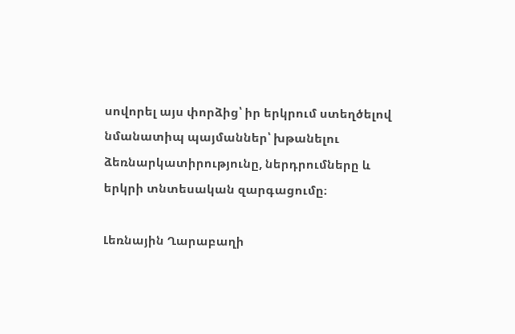սովորել այս փորձից՝ իր երկրում ստեղծելով նմանատիպ պայմաններ՝ խթանելու ձեռնարկատիրությունը, ներդրումները և երկրի տնտեսական զարգացումը։

Լեռնային Ղարաբաղի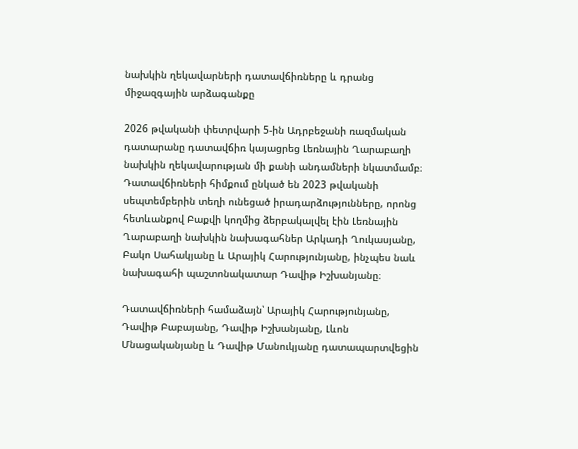նախկին ղեկավարների դատավճիռները և դրանց միջազգային արձագանքը

2026 թվականի փետրվարի 5-ին Ադրբեջանի ռազմական դատարանը դատավճիռ կայացրեց Լեռնային Ղարաբաղի նախկին ղեկավարության մի քանի անդամների նկատմամբ։ Դատավճիռների հիմքում ընկած են 2023 թվականի սեպտեմբերին տեղի ունեցած իրադարձությունները, որոնց հետևանքով Բաքվի կողմից ձերբակալվել էին Լեռնային Ղարաբաղի նախկին նախագահներ Արկադի Ղուկասյանը, Բակո Սահակյանը և Արայիկ Հարությունյանը, ինչպես նաև նախագահի պաշտոնակատար Դավիթ Իշխանյանը։

Դատավճիռների համաձայն՝ Արայիկ Հարությունյանը, Դավիթ Բաբայանը, Դավիթ Իշխանյանը, Լևոն Մնացականյանը և Դավիթ Մանուկյանը դատապարտվեցին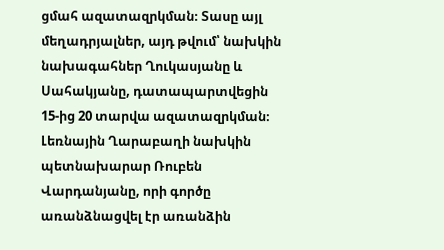ցմահ ազատազրկման։ Տասը այլ մեղադրյալներ, այդ թվում՝ նախկին նախագահներ Ղուկասյանը և Սահակյանը, դատապարտվեցին 15-ից 20 տարվա ազատազրկման։ Լեռնային Ղարաբաղի նախկին պետնախարար Ռուբեն Վարդանյանը, որի գործը առանձնացվել էր առանձին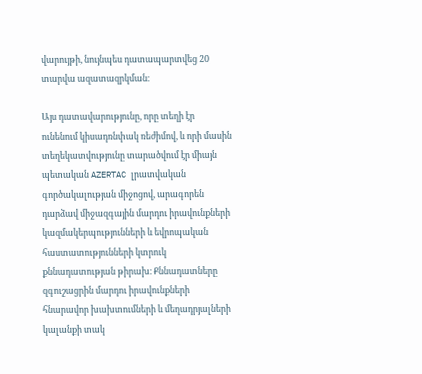վարույթի, նույնպես դատապարտվեց 20 տարվա ազատազրկման։

Այս դատավարությունը, որը տեղի էր ունենում կիսադռնփակ ռեժիմով, և որի մասին տեղեկատվությունը տարածվում էր միայն պետական AZERTAC լրատվական գործակալության միջոցով, արագորեն դարձավ միջազգային մարդու իրավունքների կազմակերպությունների և եվրոպական հաստատությունների կտրուկ քննադատության թիրախ։ Քննադատները զգուշացրին մարդու իրավունքների հնարավոր խախտումների և մեղադրյալների կալանքի տակ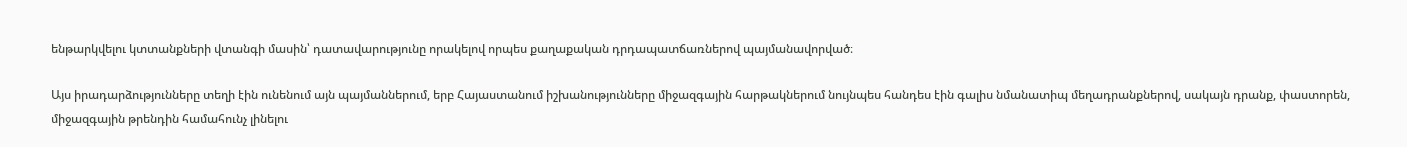ենթարկվելու կտտանքների վտանգի մասին՝ դատավարությունը որակելով որպես քաղաքական դրդապատճառներով պայմանավորված։

Այս իրադարձությունները տեղի էին ունենում այն պայմաններում, երբ Հայաստանում իշխանությունները միջազգային հարթակներում նույնպես հանդես էին գալիս նմանատիպ մեղադրանքներով, սակայն դրանք, փաստորեն, միջազգային թրենդին համահունչ լինելու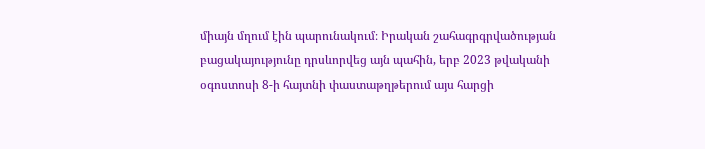միայն մղում էին պարունակում։ Իրական շահագրգրվածության բացակայությունը դրսևորվեց այն պահին, երբ 2023 թվականի օգոստոսի 8-ի հայտնի փաստաթղթերում այս հարցի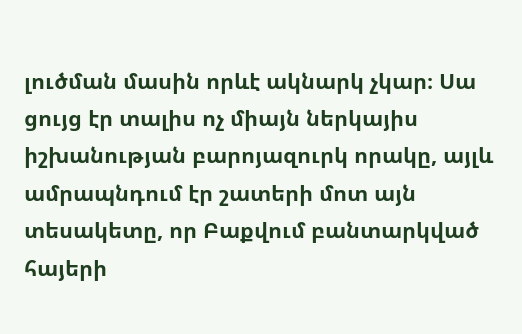լուծման մասին որևէ ակնարկ չկար։ Սա ցույց էր տալիս ոչ միայն ներկայիս իշխանության բարոյազուրկ որակը, այլև ամրապնդում էր շատերի մոտ այն տեսակետը, որ Բաքվում բանտարկված հայերի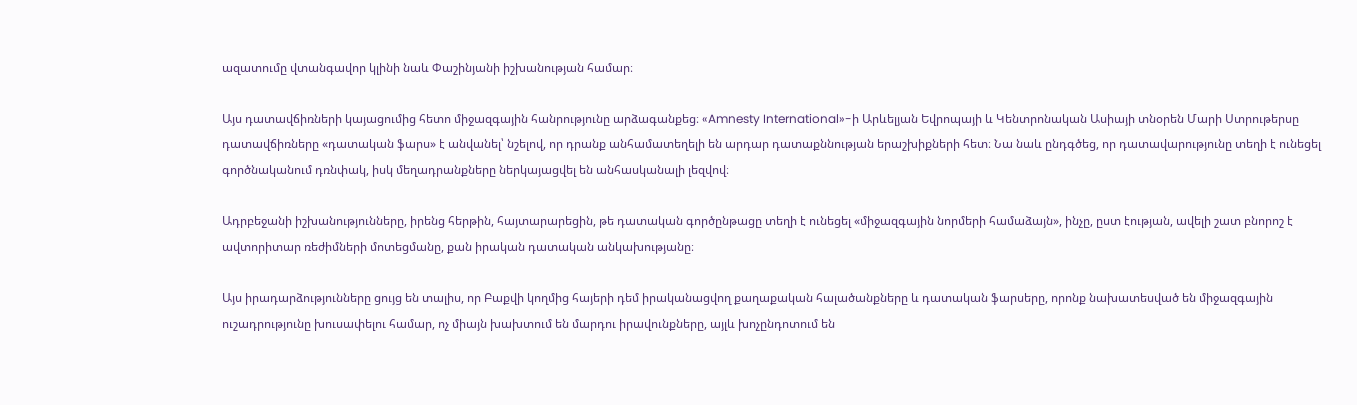ազատումը վտանգավոր կլինի նաև Փաշինյանի իշխանության համար։

Այս դատավճիռների կայացումից հետո միջազգային հանրությունը արձագանքեց։ «Amnesty International»-ի Արևելյան Եվրոպայի և Կենտրոնական Ասիայի տնօրեն Մարի Ստրութերսը դատավճիռները «դատական ֆարս» է անվանել՝ նշելով, որ դրանք անհամատեղելի են արդար դատաքննության երաշխիքների հետ։ Նա նաև ընդգծեց, որ դատավարությունը տեղի է ունեցել գործնականում դռնփակ, իսկ մեղադրանքները ներկայացվել են անհասկանալի լեզվով։

Ադրբեջանի իշխանությունները, իրենց հերթին, հայտարարեցին, թե դատական գործընթացը տեղի է ունեցել «միջազգային նորմերի համաձայն», ինչը, ըստ էության, ավելի շատ բնորոշ է ավտորիտար ռեժիմների մոտեցմանը, քան իրական դատական անկախությանը։

Այս իրադարձությունները ցույց են տալիս, որ Բաքվի կողմից հայերի դեմ իրականացվող քաղաքական հալածանքները և դատական ֆարսերը, որոնք նախատեսված են միջազգային ուշադրությունը խուսափելու համար, ոչ միայն խախտում են մարդու իրավունքները, այլև խոչընդոտում են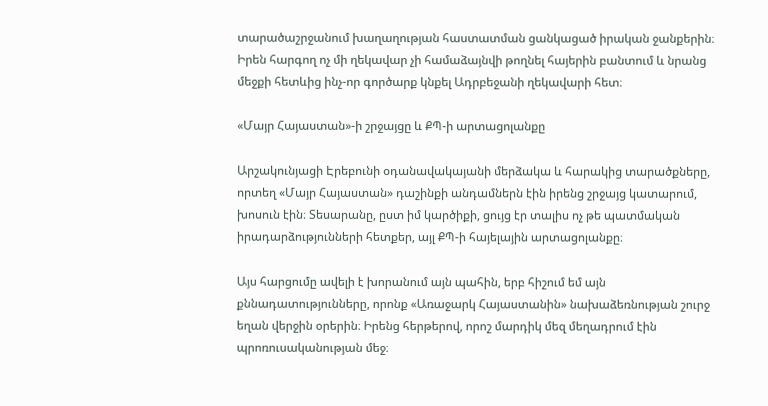տարածաշրջանում խաղաղության հաստատման ցանկացած իրական ջանքերին։ Իրեն հարգող ոչ մի ղեկավար չի համաձայնվի թողնել հայերին բանտում և նրանց մեջքի հետևից ինչ-որ գործարք կնքել Ադրբեջանի ղեկավարի հետ։

«Մայր Հայաստան»-ի շրջայցը և ՔՊ-ի արտացոլանքը

Արշակունյացի Էրեբունի օդանավակայանի մերձակա և հարակից տարածքները, որտեղ «Մայր Հայաստան» դաշինքի անդամներն էին իրենց շրջայց կատարում, խոսուն էին։ Տեսարանը, ըստ իմ կարծիքի, ցույց էր տալիս ոչ թե պատմական իրադարձությունների հետքեր, այլ ՔՊ-ի հայելային արտացոլանքը։

Այս հարցումը ավելի է խորանում այն պահին, երբ հիշում եմ այն քննադատությունները, որոնք «Առաջարկ Հայաստանին» նախաձեռնության շուրջ եղան վերջին օրերին։ Իրենց հերթերով, որոշ մարդիկ մեզ մեղադրում էին պրոռուսականության մեջ։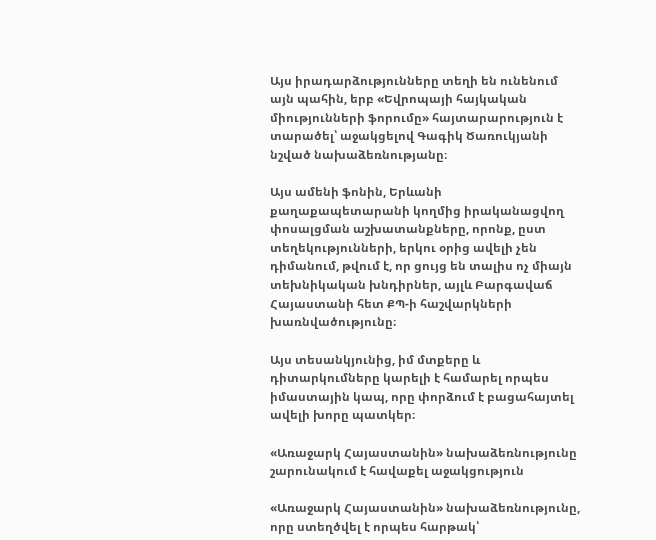Այս իրադարձությունները տեղի են ունենում այն պահին, երբ «Եվրոպայի հայկական միությունների ֆորումը» հայտարարություն է տարածել՝ աջակցելով Գագիկ Ծառուկյանի նշված նախաձեռնությանը։

Այս ամենի ֆոնին, Երևանի քաղաքապետարանի կողմից իրականացվող փոսալցման աշխատանքները, որոնք, ըստ տեղեկությունների, երկու օրից ավելի չեն դիմանում, թվում է, որ ցույց են տալիս ոչ միայն տեխնիկական խնդիրներ, այլև Բարգավաճ Հայաստանի հետ ՔՊ-ի հաշվարկների խառնվածությունը։

Այս տեսանկյունից, իմ մտքերը և դիտարկումները կարելի է համարել որպես իմաստային կապ, որը փորձում է բացահայտել ավելի խորը պատկեր։

«Առաջարկ Հայաստանին» նախաձեռնությունը շարունակում է հավաքել աջակցություն

«Առաջարկ Հայաստանին» նախաձեռնությունը, որը ստեղծվել է որպես հարթակ՝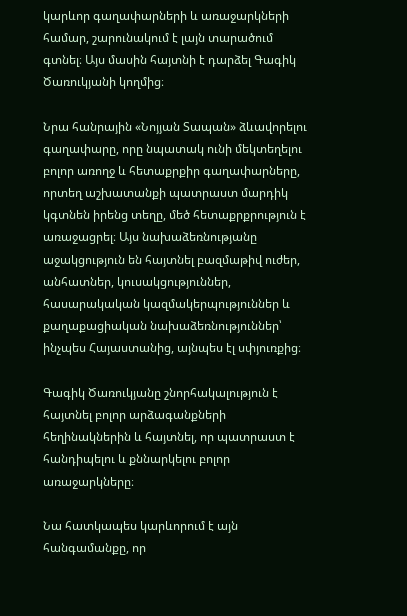կարևոր գաղափարների և առաջարկների համար, շարունակում է լայն տարածում գտնել։ Այս մասին հայտնի է դարձել Գագիկ Ծառուկյանի կողմից։

Նրա հանրային «Նոյյան Տապան» ձևավորելու գաղափարը, որը նպատակ ունի մեկտեղելու բոլոր առողջ և հետաքրքիր գաղափարները, որտեղ աշխատանքի պատրաստ մարդիկ կգտնեն իրենց տեղը, մեծ հետաքրքրություն է առաջացրել։ Այս նախաձեռնությանը աջակցություն են հայտնել բազմաթիվ ուժեր, անհատներ, կուսակցություններ, հասարակական կազմակերպություններ և քաղաքացիական նախաձեռնություններ՝ ինչպես Հայաստանից, այնպես էլ սփյուռքից։

Գագիկ Ծառուկյանը շնորհակալություն է հայտնել բոլոր արձագանքների հեղինակներին և հայտնել, որ պատրաստ է հանդիպելու և քննարկելու բոլոր առաջարկները։

Նա հատկապես կարևորում է այն հանգամանքը, որ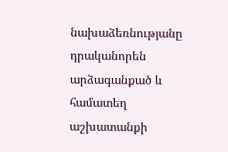նախաձեռնությանը դրականորեն արձագանքած և համատեղ աշխատանքի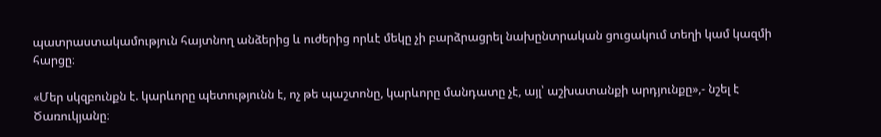պատրաստակամություն հայտնող անձերից և ուժերից որևէ մեկը չի բարձրացրել նախընտրական ցուցակում տեղի կամ կազմի հարցը։

«Մեր սկզբունքն է. կարևորը պետությունն է, ոչ թե պաշտոնը, կարևորը մանդատը չէ, այլ՝ աշխատանքի արդյունքը»,- նշել է Ծառուկյանը։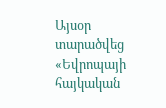Այսօր տարածվեց «Եվրոպայի հայկական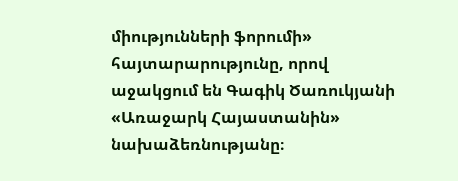միությունների ֆորումի» հայտարարությունը, որով աջակցում են Գագիկ Ծառուկյանի «Առաջարկ Հայաստանին» նախաձեռնությանը։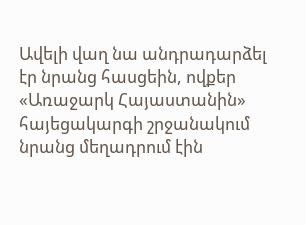Ավելի վաղ նա անդրադարձել էր նրանց հասցեին, ովքեր «Առաջարկ Հայաստանին» հայեցակարգի շրջանակում նրանց մեղադրում էին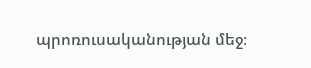պրոռուսականության մեջ։